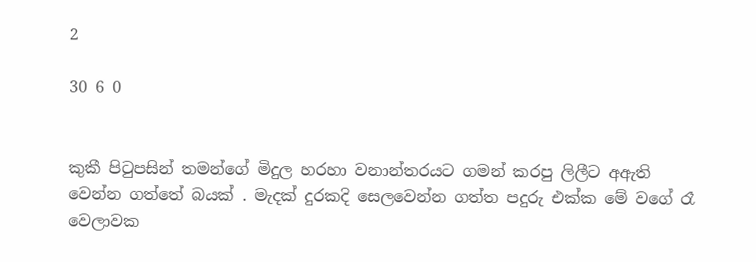2

30 6 0


කුකී පිටුපසින් තමන්ගේ මිදුල හරහා වනාන්තරයට ගමන් කරපු ලිලීට අඇති වෙන්න ගත්තේ බයක් . මැදක් දුරකදි සෙලවෙන්න ගත්ත පදුරු එක්ක මේ වගේ රෑ වෙලාවක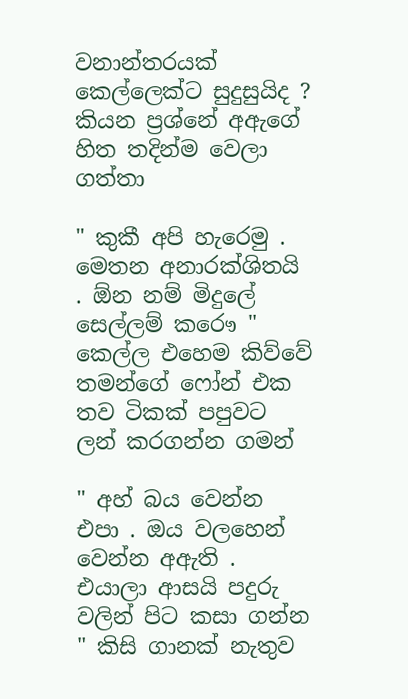වනාන්තරයක් කෙල්ලෙක්ට සුදුසුයිද ? කියන ප්‍රශ්නේ අඇගේ හිත තදින්ම වෙලා ගත්තා

" කුකී අපි හැරෙමු . මෙතන අනාරක්ශිතයි . ඕන නම් මිදුලේ සෙල්ලම් කරෞ " කෙල්ල එහෙම කිව්වේ තමන්ගේ ෆෝන් එක තව ටිකක් පපුවට ලන් කරගන්න ගමන්

" අහ් බය වෙන්න එපා . ඔය වලහෙන් වෙන්න අඇති . එයාලා ආසයි පදුරු වලින් පිට කසා ගන්න " කිසි ගානක් නැතුව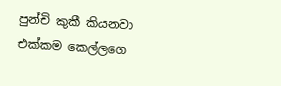පුන්චි කුකී කියනවා එක්කම කෙල්ලගෙ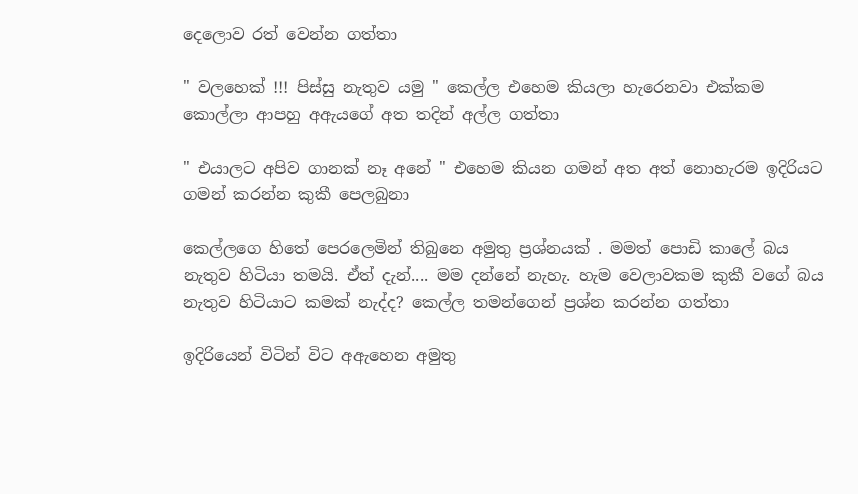දෙලොව රත් වෙන්න ගත්තා

" වලහෙක් !!! පිස්සු නැතුව යමු " කෙල්ල එහෙම කියලා හැරෙනවා එක්කම කොල්ලා ආපහු අඇයගේ අත තදින් අල්ල ගත්තා

" එයාලට අපිව ගානක් නෑ අනේ " එහෙම කියන ගමන් අත අත් නොහැරම ඉදිරියට ගමන් කරන්න කුකී පෙලබුනා

කෙල්ලගෙ හිතේ පෙරලෙමින් තිබුනෙ අමුතු ප්‍රශ්නයක් . මමත් පොඩි කාලේ බය නැතුව හිටියා තමයි. ඒත් දැන්.... මම දන්නේ නැහැ. හැම වෙලාවකම කුකී වගේ බය නැතුව හිටියාට කමක් නැද්ද? කෙල්ල තමන්ගෙන් ප්‍රශ්න කරන්න ගත්තා

ඉදිරියෙන් විටින් විට අඇහෙන අමුතු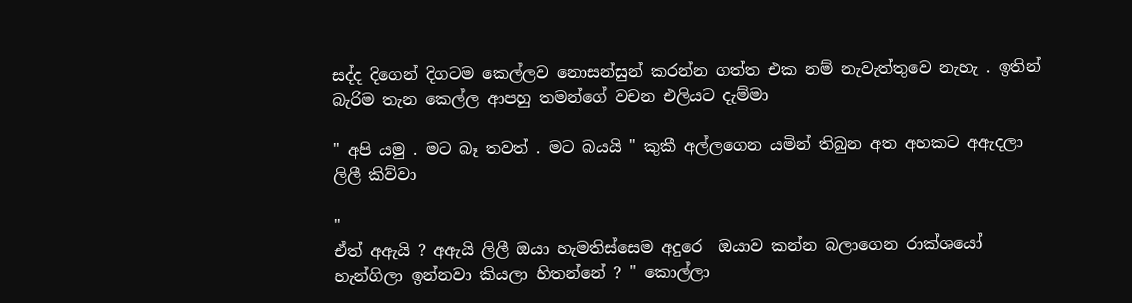සද්ද දිගෙන් දිගටම කෙල්ලව නොසන්සුන් කරන්න ගත්ත එක නම් නැවැත්තුවෙ නැහැ . ඉතින් බැරිම තැන කෙල්ල ආපහු තමන්ගේ වචන එලියට දැම්මා

" අපි යමු . මට බෑ තවත් . මට බයයි " කුකී අල්ලගෙන යමින් තිබුන අත අහකට අඇදලා ලිලී කිව්වා

"
ඒත් අඇයි ? අඇයි ලිලී ඔයා හැමතිස්සෙම අදුරෙ  ඔයාව කන්න බලාගෙන රාක්ශයෝ හැන්ගිලා ඉන්නවා කියලා හිතන්නේ ? " කොල්ලා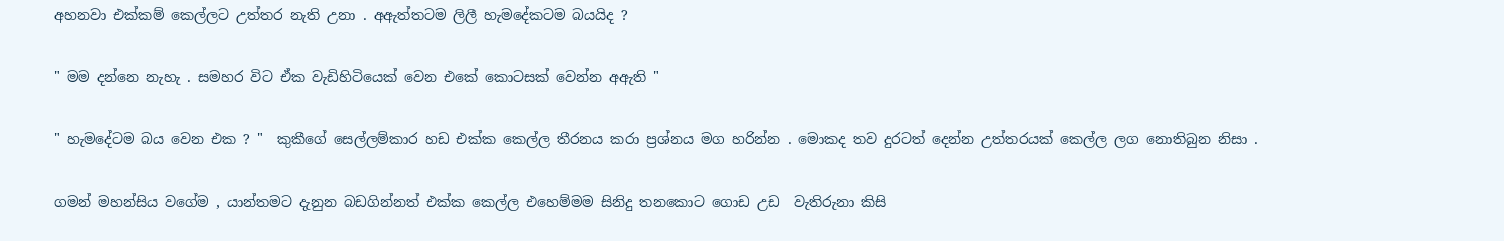අහනවා එක්කම් කෙල්ලට උත්තර නැති උනා . අඇත්තටම ලිලී හැමදේකටම බයයිද ?

" මම දන්නෙ නැහැ . සමහර විට ඒක වැඩිහිටියෙක් වෙන එකේ කොටසක් වෙන්න අඇති "

" හැමදේටම බය වෙන එක ? "  කුකීගේ සෙල්ලම්කාර හඩ එක්ක කෙල්ල තීරනය කරා ප්‍රශ්නය මග හරින්න . මොකද තව දුරටත් දෙන්න උත්තරයක් කෙල්ල ලග නොතිබුන නිසා .

ගමන් මහන්සිය වගේම , යාන්තමට දැනුන බඩගින්නත් එක්ක කෙල්ල එහෙම්මම සිනිදු තනකොට ගොඩ උඩ  වැතිරුනා කිසි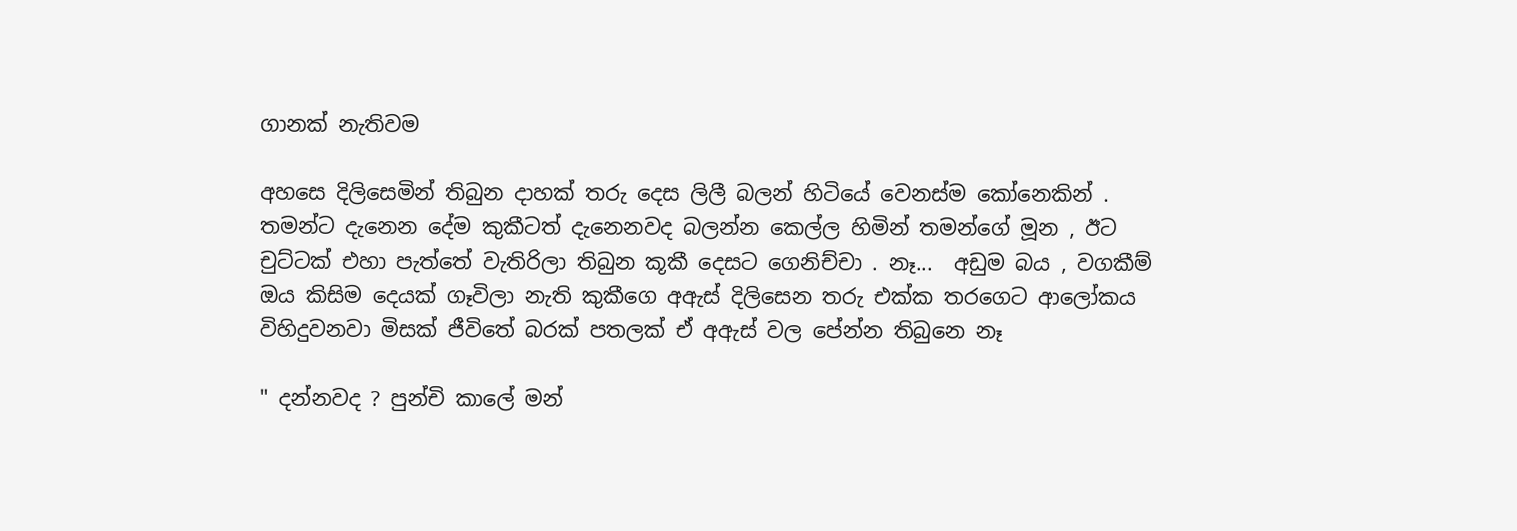ගානක් නැතිවම

අහසෙ දිලිසෙමින් තිබුන දාහක් තරු දෙස ලිලී බලන් හිටියේ වෙනස්ම කෝනෙකින් .  තමන්ට දැනෙන දේම කුකීටත් දැනෙනවද බලන්න කෙල්ල හිමින් තමන්ගේ මූන , ඊට චුට්ටක් එහා පැත්තේ වැතිරිලා තිබුන කූකී දෙසට ගෙනිච්චා . නෑ...  අඩුම බය , වගකීම් ඔය කිසිම දෙයක් ගෑවිලා නැති කුකීගෙ අඇස් දිලිසෙන තරු එක්ක තරගෙට ආලෝකය විහිදුවනවා මිසක් ජීවිතේ බරක් පතලක් ඒ අඇස් වල පේන්න තිබුනෙ නෑ

" දන්නවද ? පුන්චි කාලේ මන්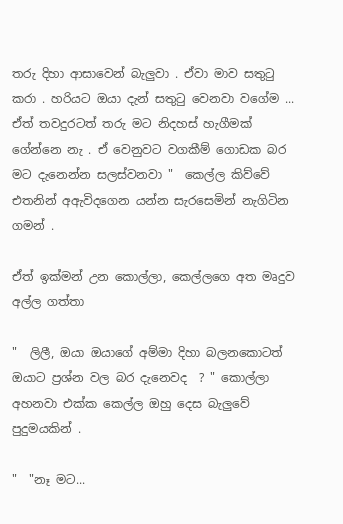තරු දිහා ආසාවෙන් බැලුවා . ඒවා මාව සතුටු කරා . හරියට ඔයා දැන් සතුටු වෙනවා වගේම ... ඒත් තවදුරටත් තරු මට නිදහස් හැගීමක් ගේන්නෙ නැ . ඒ වෙනුවට වගකීම් ගොඩක බර මට දැනෙන්න සලස්වනවා "  කෙල්ල කිව්වේ  එතනින් අඇවිදගෙන යන්න සැරසෙමින් නැගිටින ගමන් .

ඒත් ඉක්මන් උන කොල්ලා, කෙල්ලගෙ අත මෘදුව අල්ල ගත්තා

"  ලිලී, ඔයා ඔයාගේ අම්මා දිහා බලනකොටත් ඔයාට ප්‍රශ්න වල බර දැනෙවද  ? " කොල්ලා අහනවා එක්ක කෙල්ල ඔහු දෙස බැලුවේ පුදුමයකින් .

"  "නෑ මට...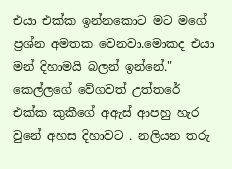එයා එක්ක ඉන්නකොට මට මගේ ප්‍රශ්න අමතක වෙනවා.මොකද එයා මන් දිහාමයි බලන් ඉන්නේ." කෙල්ලගේ වේගවත් උත්තරේ එක්ක කුකීගේ අඇස් ආපහු හැර වුනේ අහස දිහාවට . නලියන තරු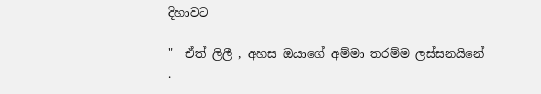දිහාවට

"  ඒත් ලිලී , අහස ඔයාගේ අම්මා තරම්ම ලස්සනයිනේ .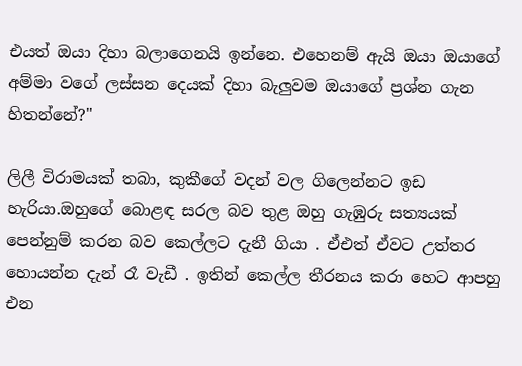එයත් ඔයා දිහා බලාගෙනයි ඉන්නෙ. එහෙනම් ඇයි ඔයා ඔයාගේ අම්මා වගේ ලස්සන දෙයක් දිහා බැලුවම ඔයාගේ ප්‍රශ්න ගැන හිතන්නේ?"

ලිලී විරාමයක් තබා, කුකීගේ වදන් වල ගිලෙන්නට ඉඩ හැරියා.ඔහුගේ බොළඳ සරල බව තුළ ඔහු ගැඹුරු සත්‍යයක් පෙන්නුම් කරන බව කෙල්ලට දැනී ගියා . ඒඑත් ඒවට උත්තර හොයන්න දැන් රෑ වැඩී . ඉතින් කෙල්ල තීරනය කරා හෙට ආපහු එන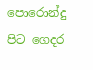පොරොන්දු  පිට ගෙදර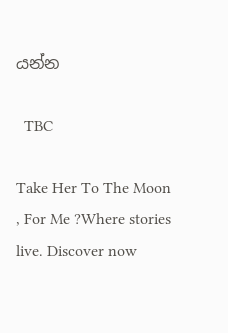යන්න

  TBC

Take Her To The Moon , For Me ?Where stories live. Discover now